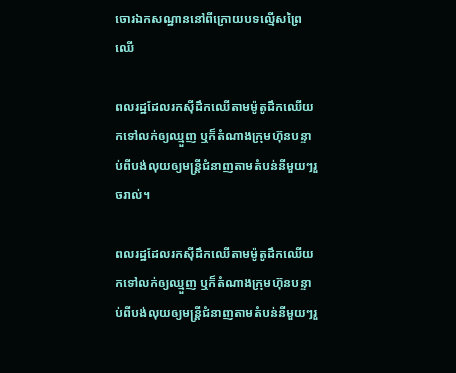ចោរឯកសណ្ឋាននៅពីក្រោយបទល្មើសព្រៃឈើ

ពលរដ្ឋដែលរកស៊ីដឹកឈើតាមម៉ូតូដឹកឈើយកទៅលក់ឲ្យឈ្មួញ ឬក៏តំណាងក្រុមហ៊ុនបន្ទាប់ពីបង់លុយឲ្យមន្ត្រីជំនាញតាមតំបន់នីមួយៗរួចរាល់។

ពលរដ្ឋដែលរកស៊ីដឹកឈើតាមម៉ូតូដឹកឈើយកទៅលក់ឲ្យឈ្មួញ ឬក៏តំណាងក្រុមហ៊ុនបន្ទាប់ពីបង់លុយឲ្យមន្ត្រីជំនាញតាមតំបន់នីមួយៗរួ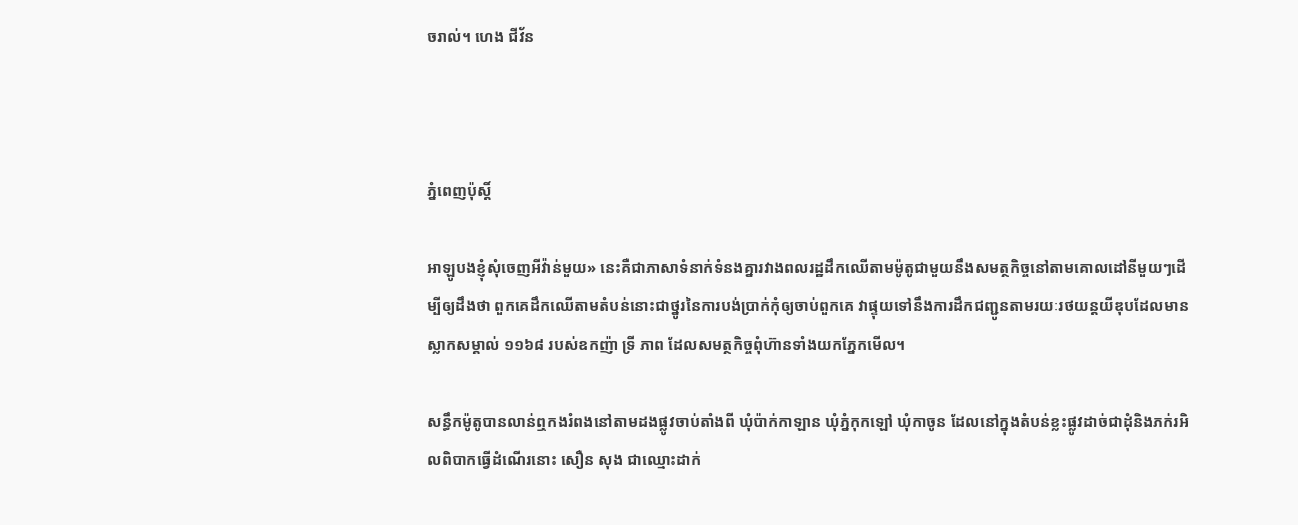ចរាល់។ ហេង ជីវ័ន



ភ្នំពេញប៉ុស្តិ៍

អាឡូបងខ្ញុំសុំចេញអីវ៉ាន់មួយ» នេះគឺជាភាសាទំនាក់ទំនងគ្នារវាងពលរដ្ឋដឹកឈើតាមម៉ូតូជាមួយនឹងសមត្ថកិច្ចនៅតាមគោលដៅនីមួយៗដើម្បីឲ្យដឹងថា ពួកគេដឹកឈើតាមតំបន់នោះជាថ្នូរនៃការបង់ប្រាក់កុំឲ្យចាប់ពួកគេ វាផ្ទុយទៅនឹងការដឹកជញ្ជូនតាមរយៈរថយន្តយីឌុបដែលមានស្លាកសម្គាល់ ១១៦៨ របស់ឧកញ៉ា ទ្រី ភាព ដែលសមត្ថកិច្ចពុំហ៊ានទាំងយកភ្នែកមើល។

សន្ធឹកម៉ូតូបានលាន់ឮកងរំពងនៅតាមដងផ្លូវចាប់តាំងពី ឃុំប៉ាក់កាឡាន ឃុំភ្នំកុកឡៅ ឃុំកាចូន ដែលនៅក្នុងតំបន់ខ្លះផ្លូវដាច់ជាដុំនិងភក់រអិលពិបាកធ្វើដំណើរនោះ សឿន សុង ជាឈ្មោះដាក់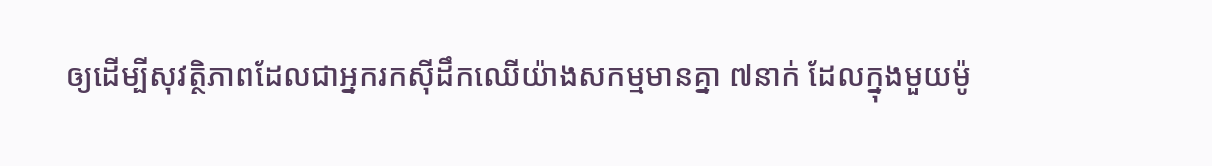ឲ្យដើម្បីសុវត្ថិភាពដែលជាអ្នករកស៊ីដឹកឈើយ៉ាងសកម្មមានគ្នា ៧នាក់ ដែលក្នុងមួយម៉ូ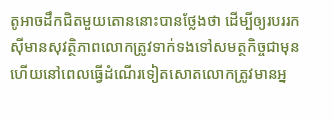តូអាចដឹកជិតមួយតោននោះបានថ្លែងថា ដើម្បីឲ្យរបររកស៊ីមានសុវត្ថិភាពលោកត្រូវទាក់ទងទៅសមត្ថកិច្ចជាមុន ហើយនៅពេលធ្វើដំណើរទៀតសោតលោកត្រូវមានអ្ន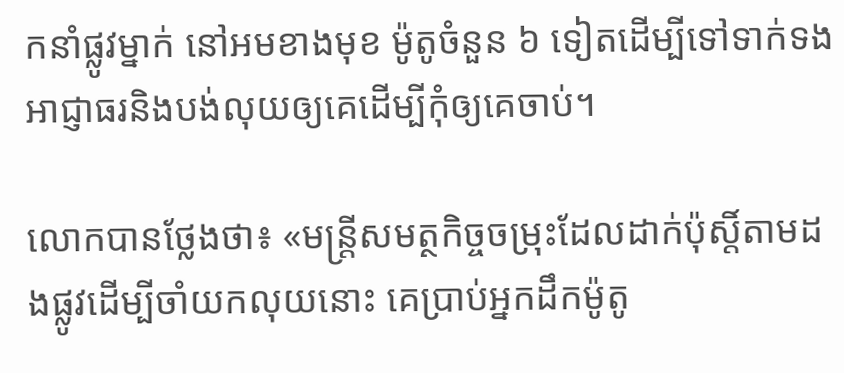កនាំផ្លូវម្នាក់ នៅអមខាងមុខ ម៉ូតូចំនួន ៦ ទៀតដើម្បីទៅទាក់ទងអាជ្ញាធរនិងបង់លុយឲ្យគេដើម្បីកុំឲ្យគេចាប់។

លោកបានថ្លែងថា៖ «មន្ត្រីសមត្ថកិច្ចចម្រុះដែលដាក់ប៉ុស្តិ៍តាមដងផ្លូវដើម្បីចាំយកលុយនោះ គេប្រាប់អ្នកដឹកម៉ូតូ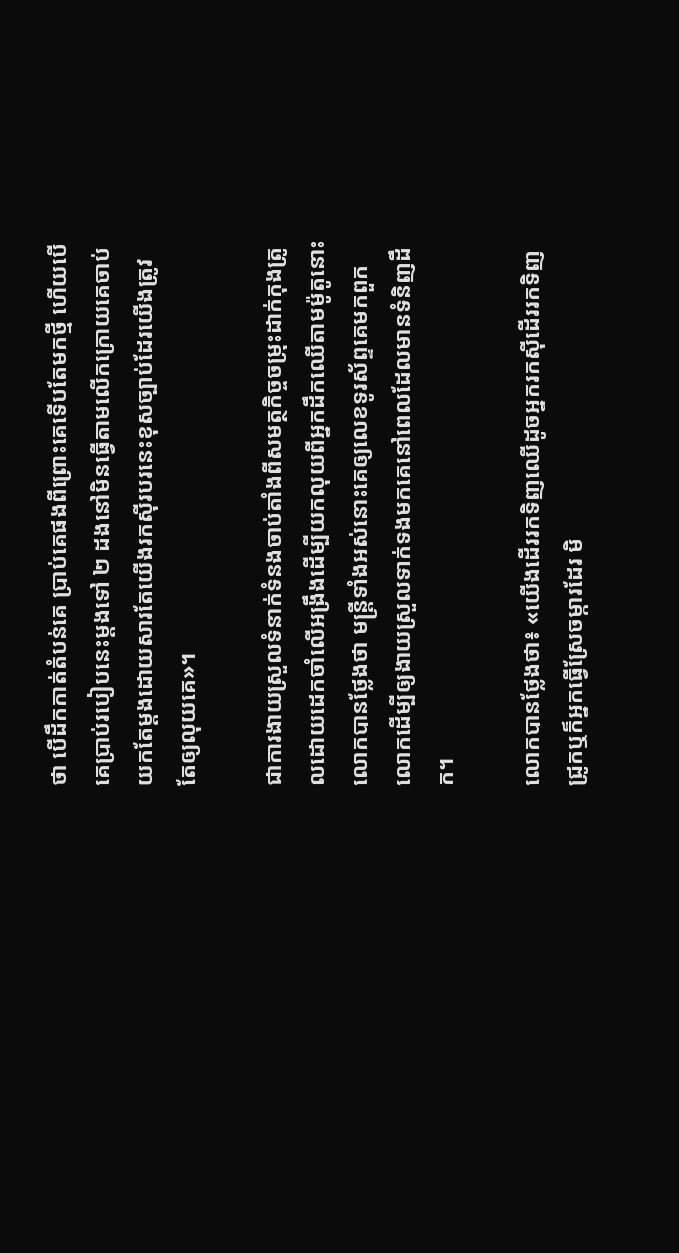ថា បើដឹកកាត់តំបន់គេ ប្រាប់គេផងពីព្រោះគេទើបតែមកថ្មី ហើយបើគេប្រាប់របៀបនេះម្តងទៅ ២ ដងនៅមិនធ្វើតាមលើកក្រោយគេចាប់យកតែម្តងដោយសារតែយើងរកស៊ីរបរនេះខុសច្បាប់ដែរយើងត្រូវតែឲ្យលុយគេ»។

ជាការងាយស្រួលទំនាក់ទំនងចាប់តាំងពីសមត្ថកិច្ចចម្រុះដាក់កុងត្រូលដោយដេកចាំលើអង្រឹងដើម្បីយកលុយពីអ្នកដឹកឈើតាមម៉ូតូនោះលោកបានថ្លែងថា មន្ត្រីទាំងអស់នោះគេឲ្យលេខទូរស័ព្ទគេមកពួកលោកដើម្បីឲ្យងាយស្រួលទាក់ទងមកគេនៅពេលដែលមានទំនិញដឹក។

លោកបានថ្លែងថា៖ «យើងដើររកទិញឈើដូចអ្នករកស៊ីដើររកទិញជ្រូកឬក៏អ្នកធ្វើស្រែចម្ការដែរ មិ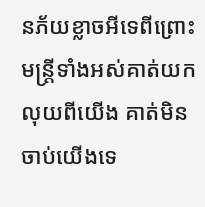នភ័យខ្លាចអីទេពីព្រោះមន្ត្រីទាំងអស់គាត់យកលុយពីយើង គាត់មិនចាប់យើងទេ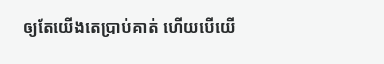ឲ្យតែយើងតេប្រាប់គាត់ ហើយបើយើ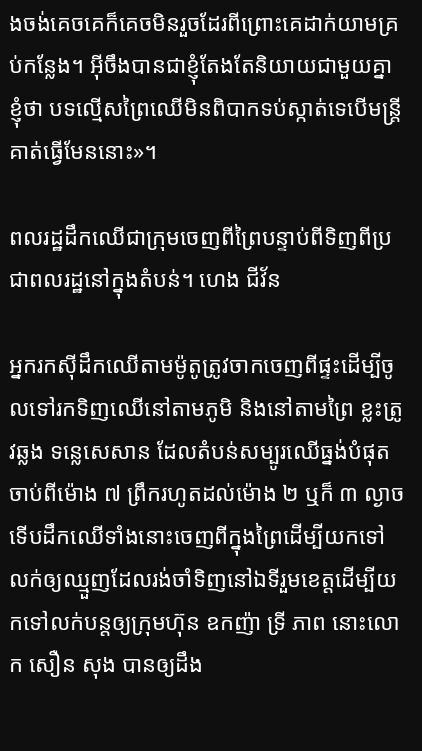ងចង់គេចគេក៏គេចមិនរួចដែរពីព្រោះគេដាក់យាមគ្រប់កន្លែង។ អ៊ីចឹងបានជាខ្ញុំតែងតែនិយាយជាមួយគ្នាខ្ញុំថា បទល្មើសព្រៃឈើមិនពិបាកទប់ស្កាត់ទេបើមន្ត្រីគាត់ធ្វើមែននោះ»។

ពលរដ្ឋដឹកឈើជាក្រុមចេញពីព្រៃបន្ទាប់ពីទិញពីប្រជាពលរដ្ឋនៅក្នុងតំបន់។ ហេង ជីវ័ន

អ្នករកស៊ីដឹកឈើតាមម៉ូតូត្រូវចាកចេញពីផ្ទះដើម្បីចូលទៅរកទិញឈើនៅតាមភូមិ និងនៅតាមព្រៃ ខ្លះត្រូវឆ្លង ទន្លេសេសាន ដែលតំបន់សម្បូរឈើធ្នង់បំផុត ចាប់ពីម៉ោង ៧ ព្រឹករហូតដល់ម៉ោង ២ ឬក៏ ៣ ល្ងាចទើបដឹកឈើទាំងនោះចេញពីក្នុងព្រៃដើម្បីយកទៅលក់ឲ្យឈ្មួញដែលរង់ចាំទិញនៅឯទីរួមខេត្តដើម្បីយកទៅលក់បន្តឲ្យក្រុមហ៊ុន ឧកញ៉ា ទ្រី ភាព នោះលោក សឿន សុង បានឲ្យដឹង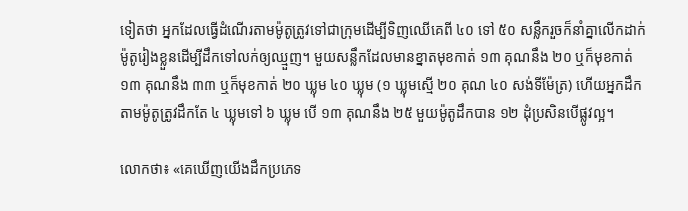ទៀតថា អ្នកដែលធ្វើដំណើរតាមម៉ូតូត្រូវទៅជាក្រុមដើម្បីទិញឈើគេពី ៤០ ទៅ ៥០ សន្លឹករួចក៏នាំគ្នាលើកដាក់ម៉ូតូរៀងខ្លួនដើម្បីដឹកទៅលក់ឲ្យឈ្មួញ។ មួយសន្លឹកដែលមានខ្នាតមុខកាត់ ១៣ គុណនឹង ២០ ឬក៏មុខកាត់ ១៣ គុណនឹង ៣៣ ឬក៏មុខកាត់ ២០ ឃ្លុម ៤០ ឃ្លុម (១ ឃ្លុមស្មើ ២០ គុណ ៤០ សង់ទីម៉ែត្រ) ហើយអ្នកដឹកតាមម៉ូតូត្រូវដឹកតែ ៤ ឃ្លុមទៅ ៦ ឃ្លុម បើ ១៣ គុណនឹង ២៥ មួយម៉ូតូដឹកបាន ១២ ដុំប្រសិនបើផ្លូវល្អ។

លោកថា៖ «គេឃើញយើងដឹកប្រភេទ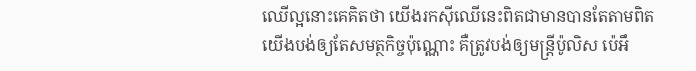ឈើល្អនោះគេគិតថា យើងរកស៊ីឈើនេះពិតជាមានបានតែតាមពិតយើងបង់ឲ្យតែសមត្ថកិច្ចប៉ុណ្ណោះ គឺត្រូវបង់ឲ្យមន្ត្រីប៉ូលិស ប៉េអឹ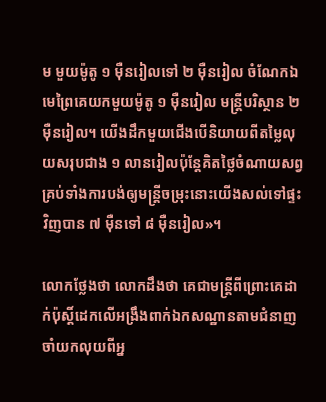ម មួយម៉ូតូ ១ ម៉ឺនរៀលទៅ ២ ម៉ឺនរៀល ចំណែកឯមេព្រៃគេយកមួយម៉ូតូ ១ ម៉ឺនរៀល មន្ត្រីបរិស្ថាន ២ ម៉ឺនរៀល។ យើងដឹកមួយជើងបើនិយាយពីតម្លៃលុយសរុបជាង ១ លានរៀលប៉ុន្តែគិតថ្លៃចំណាយសព្វគ្រប់ទាំងការបង់ឲ្យមន្ត្រីចម្រុះនោះយើងសល់ទៅផ្ទះវិញបាន ៧ ម៉ឺនទៅ ៨ ម៉ឺនរៀល»។

លោកថ្លែងថា លោកដឹងថា គេជាមន្ត្រីពីព្រោះគេដាក់ប៉ុស្តិ៍ដេកលើអង្រឹងពាក់ឯកសណ្ឋានតាមជំនាញចាំយកលុយពីអ្ន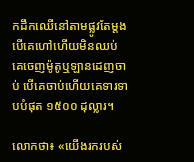កដឹកឈើនៅតាមផ្លូវតែម្តង បើគេហៅហើយមិនឈប់គេចេញម៉ូតូឬឡានដេញចាប់ បើគេចាប់ហើយគេទារទាបបំផុត ១៥០០ ដុល្លារ។

លោកថា៖ «យើងរករបស់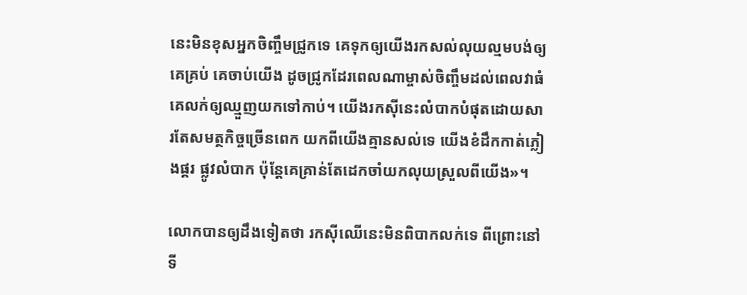នេះមិនខុសអ្នកចិញ្ចឹមជ្រូកទេ គេទុកឲ្យយើងរកសល់លុយល្មមបង់ឲ្យគេគ្រប់ គេចាប់យើង ដូចជ្រូកដែរពេលណាម្ចាស់ចិញ្ចឹមដល់ពេលវាធំគេលក់ឲ្យឈ្មួញយកទៅកាប់។ យើងរកស៊ីនេះលំបាកបំផុតដោយសារតែសមត្ថកិច្ចច្រើនពេក យកពីយើងគ្មានសល់ទេ យើងខំដឹកកាត់ភ្លៀងផ្គរ ផ្លូវលំបាក ប៉ុន្តែគេគ្រាន់តែដេកចាំយកលុយស្រួលពីយើង»។

លោកបានឲ្យដឹងទៀតថា រកស៊ីឈើនេះមិនពិបាកលក់ទេ ពីព្រោះនៅទី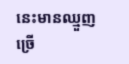នេះមានឈ្មួញច្រើ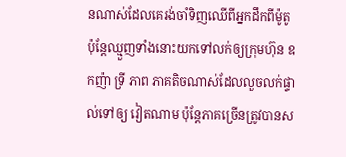នណាស់ដែលគេរង់ចាំទិញឈើពីអ្នកដឹកពីម៉ូតូ ប៉ុន្តែឈ្មួញទាំងនោះយកទៅលក់ឲ្យក្រុមហ៊ុន ឧកញ៉ា ទ្រី ភាព ភាគតិចណាស់ដែលលួចលក់ផ្ទាល់ទៅឲ្យ វៀតណាម ប៉ុន្តែភាគច្រើនត្រូវបានស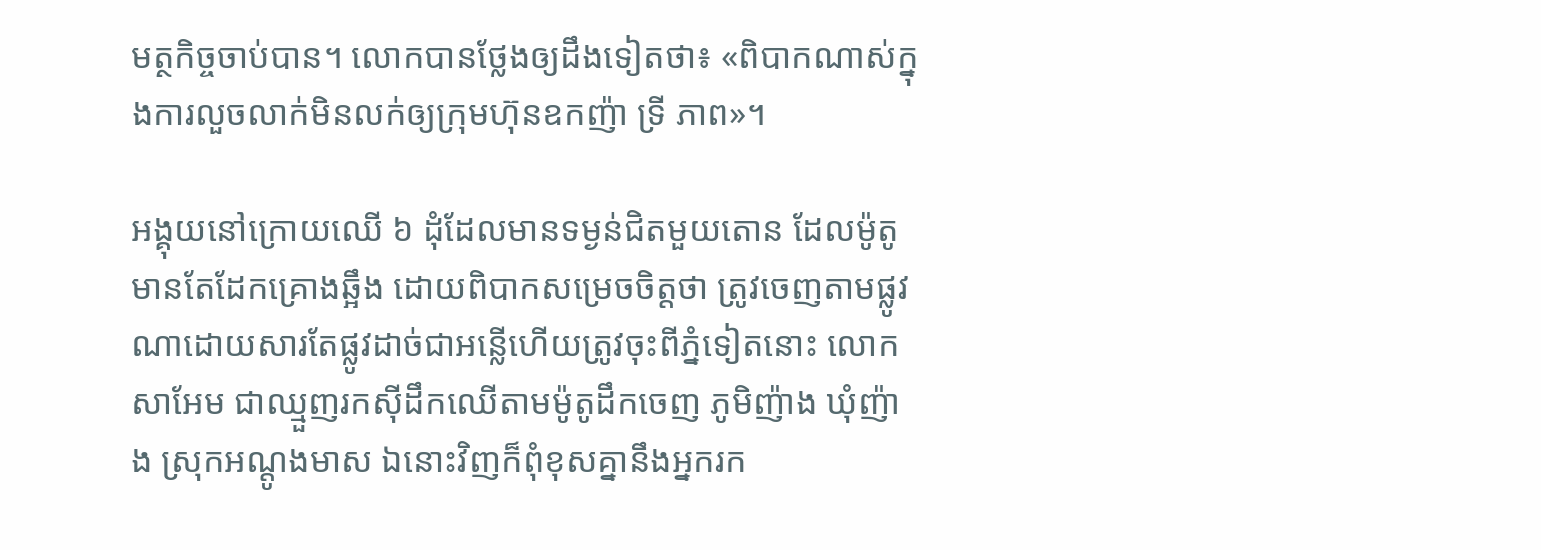មត្ថកិច្ចចាប់បាន។ លោកបានថ្លែងឲ្យដឹងទៀតថា៖ «ពិបាកណាស់ក្នុងការលួចលាក់មិនលក់ឲ្យក្រុមហ៊ុនឧកញ៉ា ទ្រី ភាព»។

អង្គុយនៅក្រោយឈើ ៦ ដុំដែលមានទម្ងន់ជិតមួយតោន ដែលម៉ូតូមានតែដែកគ្រោងឆ្អឹង ដោយពិបាកសម្រេចចិត្តថា ត្រូវចេញតាមផ្លូវណាដោយសារតែផ្លូវដាច់ជាអន្លើហើយត្រូវចុះពីភ្នំទៀតនោះ លោក សាអែម ជាឈ្មួញរកស៊ីដឹកឈើតាមម៉ូតូដឹកចេញ ភូមិញ៉ាង ឃុំញ៉ាង ស្រុកអណ្តូងមាស ឯនោះវិញក៏ពុំខុសគ្នានឹងអ្នករក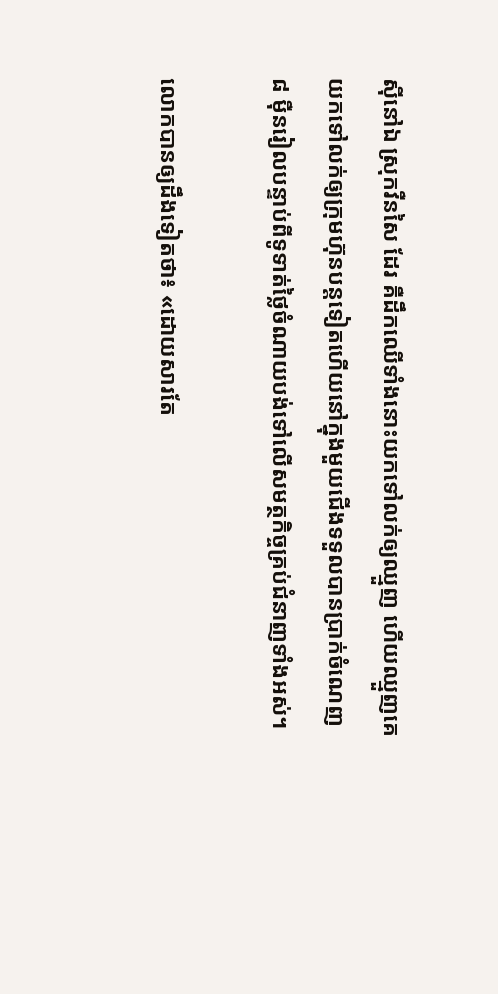ស៊ីនៅឯ ស្រុកវឺនសៃ ដែរ គឺដឹកឈើទាំងនោះយកទៅលក់ឲ្យឈ្មួញ ហើយឈ្មួញគេយកទៅលក់ឲ្យក្រុមហ៊ុនបន្តទៀតហើយនៅក្នុងមួយជើងទទួលបានប្រាក់ចំណេញ ៨ ម៉ឺនរៀលបន្ទាប់ពីទូទាត់ថ្លៃចំណាយបង់ទៅលើសមត្ថកិច្ចគ្រប់ជំនាញទាំងអស់។

លោកបានឲ្យដឹងទៀតថា៖ «ដោយសារតែ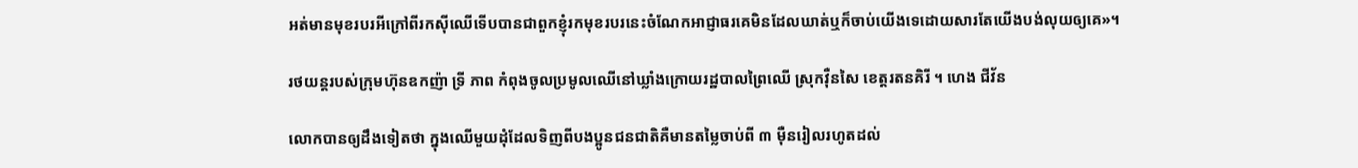អត់មានមុខរបរអីក្រៅពីរកស៊ីឈើទើបបានជាពួកខ្ញុំរកមុខរបរនេះចំណែកអាជ្ញាធរគេមិនដែលឃាត់ឬក៏ចាប់យើងទេដោយសារតែយើងបង់លុយឲ្យគេ»។

រថយន្តរបស់ក្រុមហ៊ុនឧកញ៉ា ទ្រី ភាព កំពុងចូលប្រមូលឈើនៅឃ្លាំងក្រោយរដ្ឋបាលព្រៃឈើ ស្រុកវ៉ឺនសៃ ខេត្តរតនគិរី ។ ហេង ជីវ័ន

លោកបានឲ្យដឹងទៀតថា ក្នុងឈើមួយដុំដែលទិញពីបងប្អូនជនជាតិគឺមានតម្លៃចាប់ពី ៣ ម៉ឺនរៀលរហូតដល់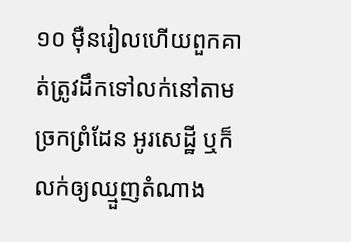១០ ម៉ឺនរៀលហើយពួកគាត់ត្រូវដឹកទៅលក់នៅតាមច្រកព្រំដែន អូរសេដ្ឋី ឬក៏លក់ឲ្យឈ្មួញតំណាង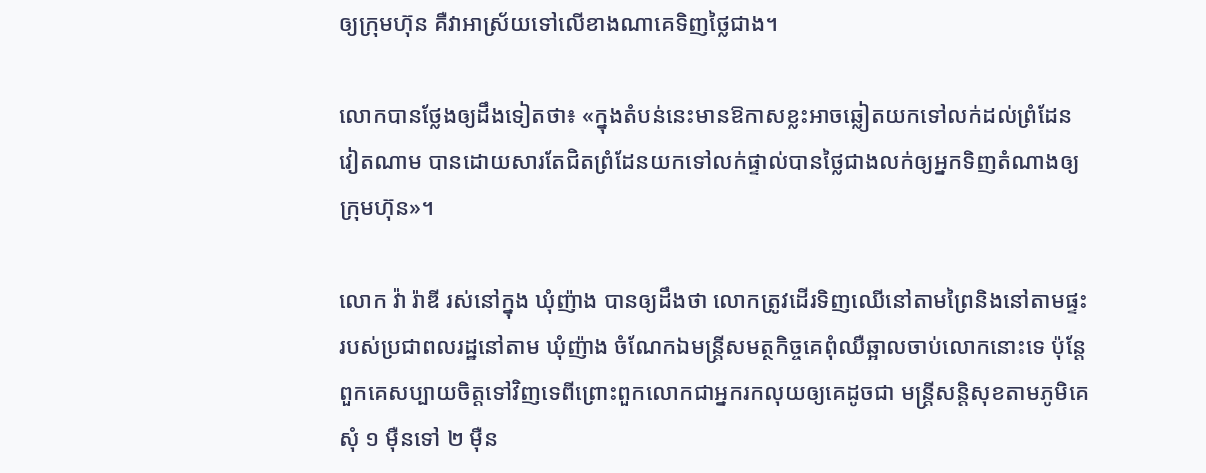ឲ្យក្រុមហ៊ុន គឺវាអាស្រ័យទៅលើខាងណាគេទិញថ្លៃជាង។

លោកបានថ្លែងឲ្យដឹងទៀតថា៖ «ក្នុងតំបន់នេះមានឱកាសខ្លះអាចឆ្លៀតយកទៅលក់ដល់ព្រំដែន វៀតណាម បានដោយសារតែជិតព្រំដែនយកទៅលក់ផ្ទាល់បានថ្លៃជាងលក់ឲ្យអ្នកទិញតំណាងឲ្យក្រុមហ៊ុន»។

លោក វ៉ា រ៉ាឌី រស់នៅក្នុង ឃុំញ៉ាង បានឲ្យដឹងថា លោកត្រូវដើរទិញឈើនៅតាមព្រៃនិងនៅតាមផ្ទះរបស់ប្រជាពលរដ្ឋនៅតាម ឃុំញ៉ាង ចំណែកឯមន្ត្រីសមត្ថកិច្ចគេពុំឈឺឆ្អាលចាប់លោកនោះទេ ប៉ុន្តែពួកគេសប្បាយចិត្តទៅវិញទេពីព្រោះពួកលោកជាអ្នករកលុយឲ្យគេដូចជា មន្ត្រីសន្តិសុខតាមភូមិគេសុំ ១ ម៉ឺនទៅ ២ ម៉ឺន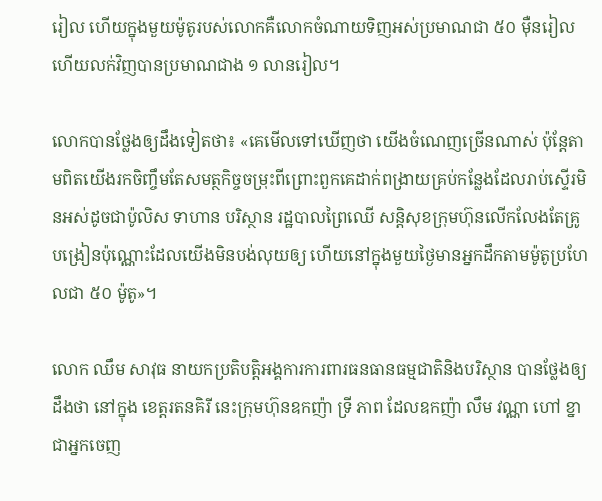រៀល ហើយក្នុងមួយម៉ូតូរបស់លោកគឺលោកចំណាយទិញអស់ប្រមាណជា ៥០ ម៉ឺនរៀលហើយលក់វិញបានប្រមាណជាង ១ លានរៀល។

លោកបានថ្លែងឲ្យដឹងទៀតថា៖ «គេមើលទៅឃើញថា យើងចំណេញច្រើនណាស់ ប៉ុន្តែតាមពិតយើងរកចិញ្ចឹមតែសមត្ថកិច្ចចម្រុះពីព្រោះពួកគេដាក់ពង្រាយគ្រប់កន្លែងដែលរាប់ស្ទើរមិនអស់ដូចជាប៉ូលិស ទាហាន បរិស្ថាន រដ្ឋបាលព្រៃឈើ សន្តិសុខក្រុមហ៊ុនលើកលែងតែគ្រូបង្រៀនប៉ុណ្ណោះដែលយើងមិនបង់លុយឲ្យ ហើយនៅក្នុងមួយថ្ងៃមានអ្នកដឹកតាមម៉ូតូប្រហែលជា ៥០ ម៉ូតូ»។

លោក ឈឹម សាវុធ នាយកប្រតិបត្តិអង្គការការពារធនធានធម្មជាតិនិងបរិស្ថាន បានថ្លែងឲ្យដឹងថា នៅក្នុង ខេត្តរតនគិរី នេះក្រុមហ៊ុនឧកញ៉ា ទ្រី ភាព ដែលឧកញ៉ា លឹម វណ្ណា ហៅ ខ្នា ជាអ្នកចេញ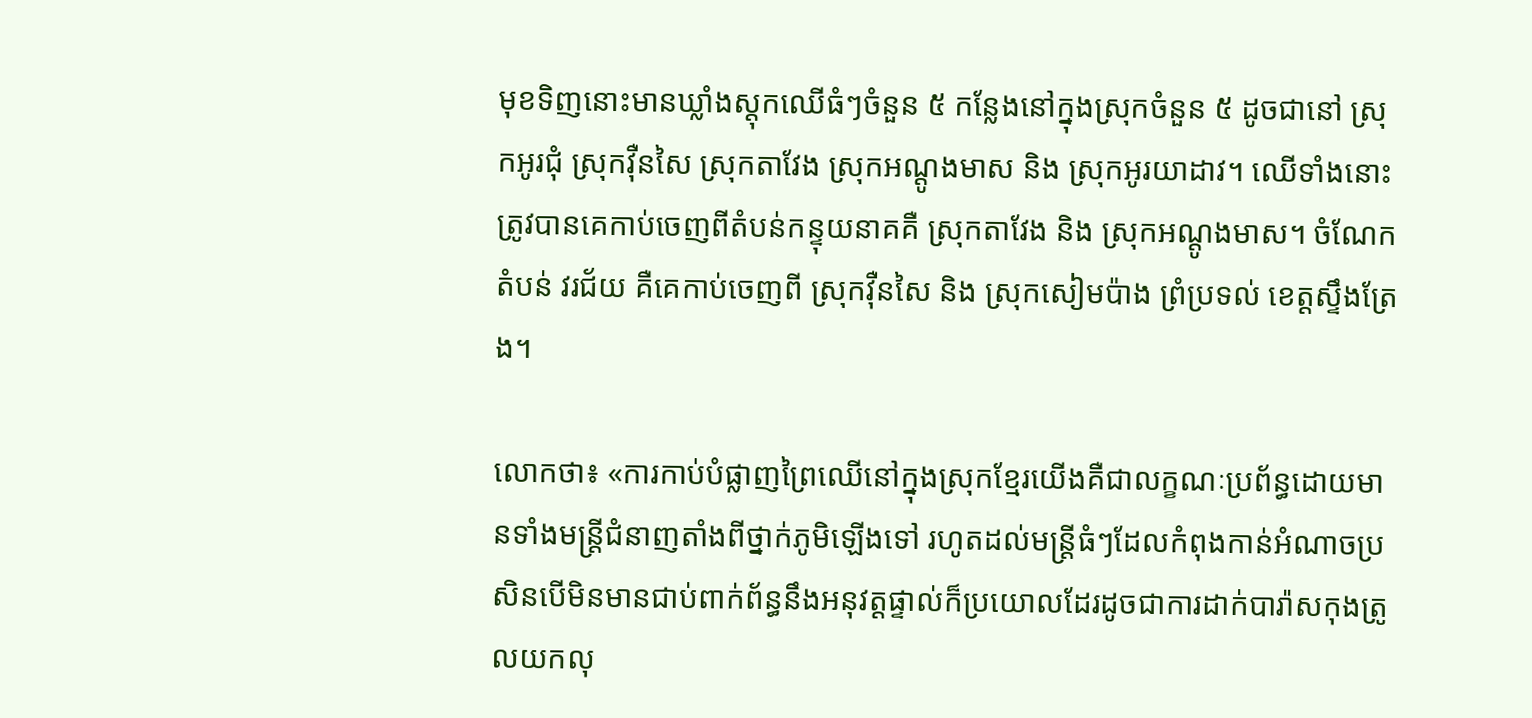មុខទិញនោះមានឃ្លាំងស្តុកឈើធំៗចំនួន ៥ កន្លែងនៅក្នុងស្រុកចំនួន ៥ ដូចជានៅ ស្រុកអូរជុំ ស្រុកវ៉ឺនសៃ ស្រុកតាវែង ស្រុកអណ្តូងមាស និង ស្រុកអូរយាដាវ។ ឈើទាំងនោះត្រូវបានគេកាប់ចេញពីតំបន់កន្ទុយនាគគឺ ស្រុកតាវែង និង ស្រុកអណ្តូងមាស។ ចំណែកតំបន់ វរជ័យ គឺគេកាប់ចេញពី ស្រុកវ៉ឺនសៃ និង ស្រុកសៀមប៉ាង ព្រំប្រទល់ ខេត្តស្ទឹងត្រែង។

លោកថា៖ «ការកាប់បំផ្លាញព្រៃឈើនៅក្នុងស្រុកខ្មែរយើងគឺជាលក្ខណៈប្រព័ន្ធដោយមានទាំងមន្ត្រីជំនាញតាំងពីថ្នាក់ភូមិឡើងទៅ រហូតដល់មន្ត្រីធំៗដែលកំពុងកាន់អំណាចប្រសិនបើមិនមានជាប់ពាក់ព័ន្ធនឹងអនុវត្តផ្ទាល់ក៏ប្រយោលដែរដូចជាការដាក់បារ៉ាសកុងត្រូលយកលុ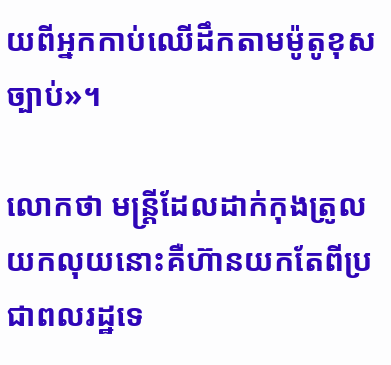យពីអ្នកកាប់ឈើដឹកតាមម៉ូតូខុសច្បាប់»។

លោកថា មន្ត្រីដែលដាក់កុងត្រូលយកលុយនោះគឺហ៊ានយកតែពីប្រជាពលរដ្ឋទេ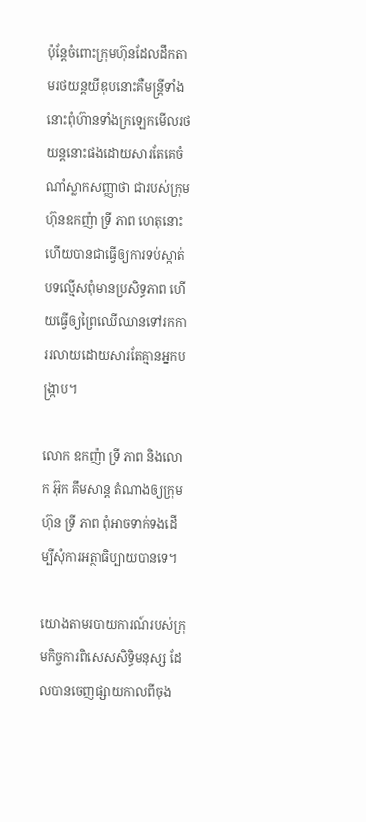ប៉ុន្តែចំពោះក្រុមហ៊ុនដែលដឹកតាមរថយន្តយីឌុបនោះគឺមន្ត្រីទាំងនោះពុំហ៊ានទាំងក្រឡេកមើលរថយន្តនោះផងដោយសារតែគេចំណាំស្លាកសញ្ញាថា ជារបស់ក្រុមហ៊ុនឧកញ៉ា ទ្រី ភាព ហេតុនោះហើយបានជាធ្វើឲ្យការទប់ស្កាត់បទល្មើសពុំមានប្រសិទ្ធភាព ហើយធ្វើឲ្យព្រៃឈើឈានទៅរកការរលាយដោយសារតែគ្មានអ្នកបង្ក្រាប។

លោក ឧកញ៉ា ទ្រី ភាព និងលោក អ៊ុក គឹមសាន្ត តំណាងឲ្យក្រុមហ៊ុន ទ្រី ភាព ពុំអាចទាក់ទងដើម្បីសុំការអត្ថាធិប្បាយបានទេ។

យោងតាមរបាយការណ៍របស់ក្រុមកិច្ចការពិសេសសិទ្ធិមនុស្ស ដែលបានចេញផ្សាយកាលពីចុង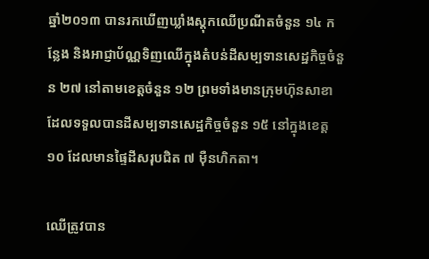ឆ្នាំ២០១៣ បានរកឃើញឃ្លាំងស្តុកឈើប្រណីតចំនួន ១៤ កន្លែង និងអាជ្ញាប័ណ្ណទិញឈើក្នុងតំបន់ដីសម្បទានសេដ្ឋកិច្ចចំនួន ២៧ នៅតាមខេត្តចំនួន ១២ ព្រមទាំងមានក្រុមហ៊ុនសាខាដែលទទួលបានដីសម្បទានសេដ្ឋកិច្ចចំនួន ១៥ នៅក្នុងខេត្ត ១០ ដែលមានផ្ទៃដីសរុបជិត ៧ ម៉ឺនហិកតា។

ឈើត្រូវបាន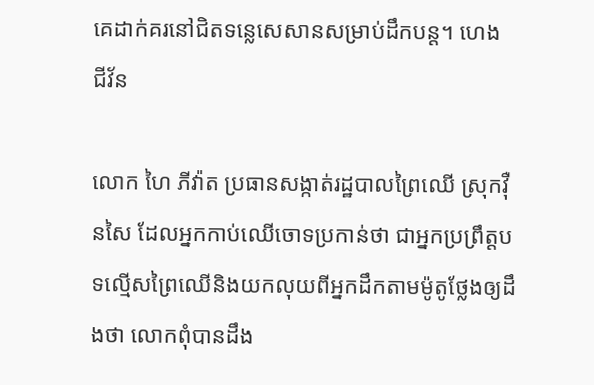គេដាក់គរនៅជិតទន្លេសេសានសម្រាប់ដឹកបន្ត។ ហេង ជីវ័ន

លោក ហៃ ភីវ៉ាត ប្រធានសង្កាត់រដ្ឋបាលព្រៃឈើ ស្រុកវ៉ឺនសៃ ដែលអ្នកកាប់ឈើចោទប្រកាន់ថា ជាអ្នកប្រព្រឹត្តបទល្មើសព្រៃឈើនិងយកលុយពីអ្នកដឹកតាមម៉ូតូថ្លែងឲ្យដឹងថា លោកពុំបានដឹង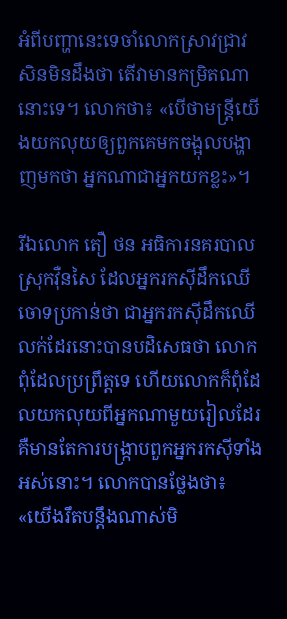អំពីបញ្ហានេះទេចាំលោកស្រាវជ្រាវសិនមិនដឹងថា តើវាមានកម្រិតណានោះទេ។ លោកថា៖ «បើថាមន្ត្រីយើងយកលុយឲ្យពួកគេមកចង្អុលបង្ហាញមកថា អ្នកណាជាអ្នកយកខ្លះ»។

រីឯលោក តឿ ថន អធិការនគរបាល ស្រុកវ៉ឺនសៃ ដែលអ្នករកស៊ីដឹកឈើចោទប្រកាន់ថា ជាអ្នករកស៊ីដឹកឈើលក់ដែរនោះបានបដិសេធថា លោកពុំដែលប្រព្រឹត្តទេ ហើយលោកក៏ពុំដែលយកលុយពីអ្នកណាមួយរៀលដែរ គឺមានតែការបង្ក្រាបពួកអ្នករកស៊ីទាំងអស់នោះ។ លោកបានថ្លែងថា៖ «យើងរឹតបន្តឹងណាស់មិ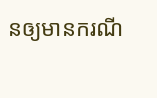នឲ្យមានករណី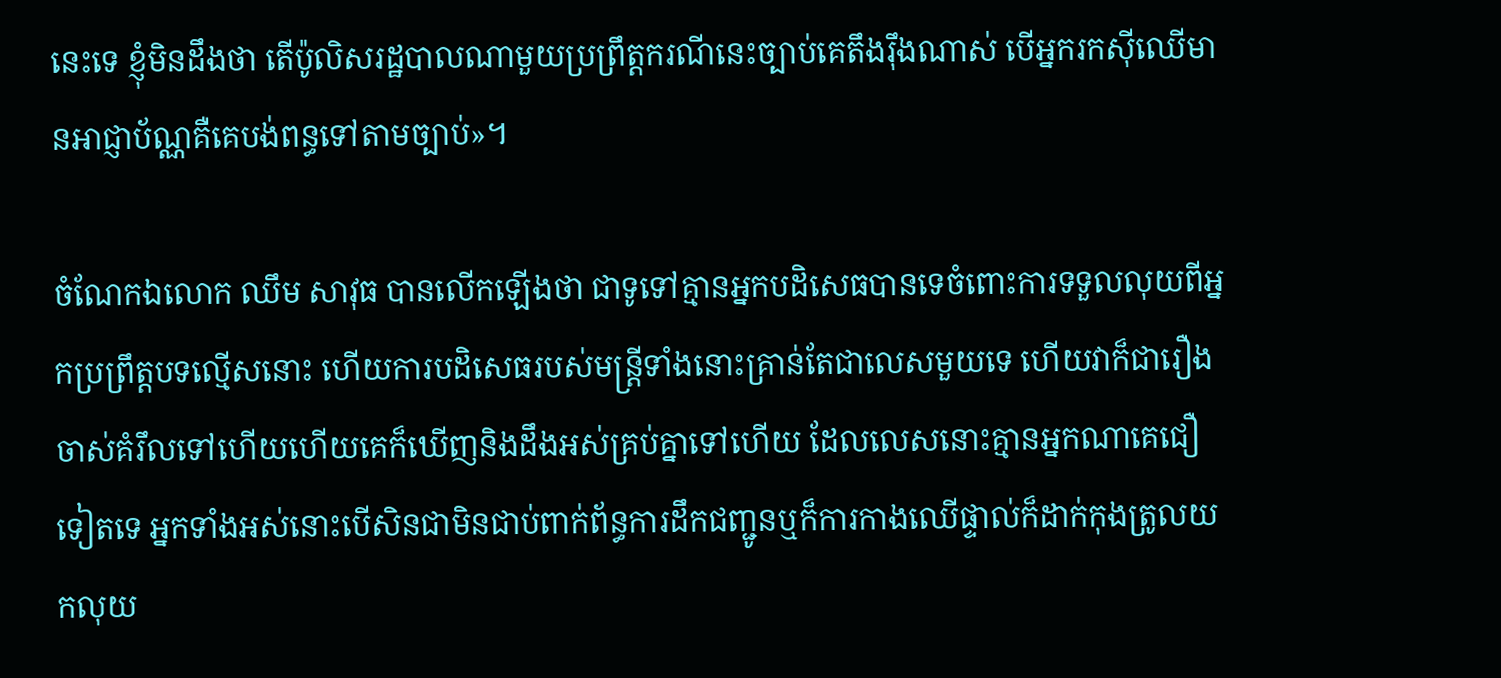នេះទេ ខ្ញុំមិនដឹងថា តើប៉ូលិសរដ្ឋបាលណាមួយប្រព្រឹត្តករណីនេះច្បាប់គេតឹងរ៉ឹងណាស់ បើអ្នករកស៊ីឈើមានអាជ្ញាប័ណ្ណគឺគេបង់ពន្ធទៅតាមច្បាប់»។

ចំណែកឯលោក ឈឹម សាវុធ បានលើកឡើងថា ជាទូទៅគ្មានអ្នកបដិសេធបានទេចំពោះការទទួលលុយពីអ្នកប្រព្រឹត្តបទល្មើសនោះ ហើយការបដិសេធរបស់មន្ត្រីទាំងនោះគ្រាន់តែជាលេសមួយទេ ហើយវាក៏ជារឿងចាស់គំរឹលទៅហើយហើយគេក៏ឃើញនិងដឹងអស់គ្រប់គ្នាទៅហើយ ដែលលេសនោះគ្មានអ្នកណាគេជឿទៀតទេ អ្នកទាំងអស់នោះបើសិនជាមិនជាប់ពាក់ព័ន្ធការដឹកជញ្ជូនឬក៏ការកាងឈើផ្ទាល់ក៏ដាក់កុងត្រូលយកលុយ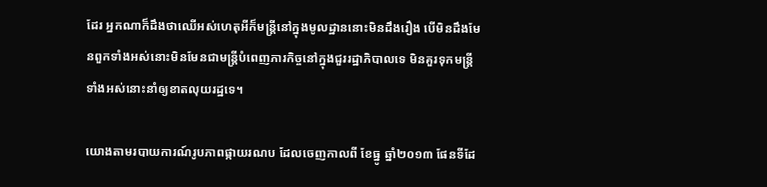ដែរ អ្នកណាក៏ដឹងថាឈើអស់ហេតុអីក៏មន្ត្រីនៅក្នុងមូលដ្ឋាននោះមិនដឹងរឿង បើមិនដឹងមែនពួកទាំងអស់នោះមិនមែនជាមន្ត្រីបំពេញភារកិច្ចនៅក្នុងជួររដ្ឋាភិបាលទេ មិនគួរទុកមន្ត្រីទាំងអស់នោះនាំឲ្យខាតលុយរដ្ឋទេ។

យោងតាមរបាយការណ៍រូបភាពផ្កាយរណប ដែលចេញកាលពី ខែធ្នូ ឆ្នាំ២០១៣ ផែនទីដែ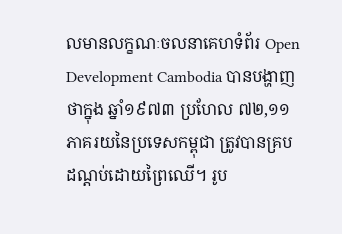លមានលក្ខណៈចលនាគេហទំព័រ Open Development Cambodia បានបង្ហាញថាក្នុង ឆ្នាំ១៩៧៣ ប្រហែល ៧២,១១ ភាគរយនៃប្រទេសកម្ពុជា ត្រូវបានគ្របដណ្តប់ដោយព្រៃឈើ។ រូប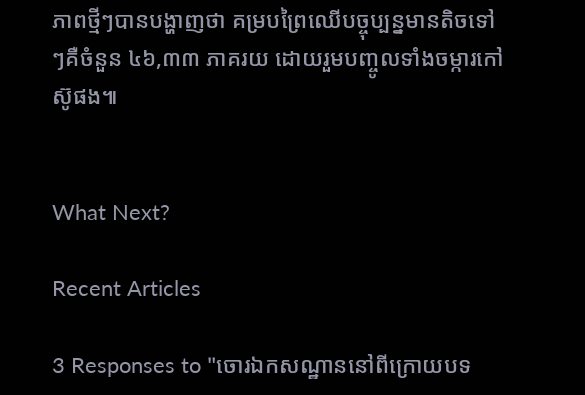ភាពថ្មីៗបានបង្ហាញថា គម្របព្រៃឈើបច្ចុប្បន្នមានតិចទៅៗគឺចំនួន ៤៦,៣៣ ភាគរយ ដោយរួមបញ្ចូលទាំងចម្ការកៅស៊ូផង៕


What Next?

Recent Articles

3 Responses to "ចោរឯកសណ្ឋាននៅពីក្រោយបទ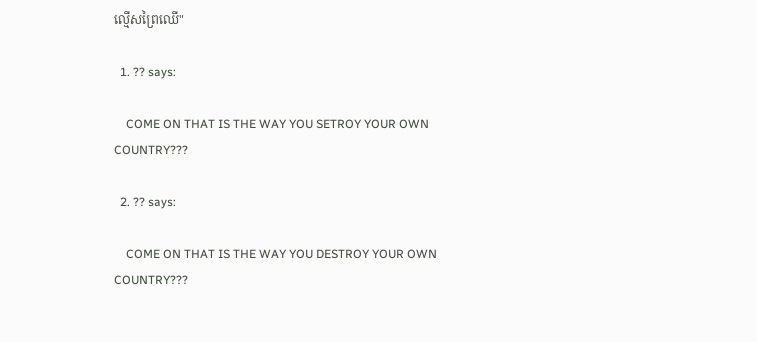ល្មើសព្រៃឈើ"

  1. ?? says:

    COME ON THAT IS THE WAY YOU SETROY YOUR OWN COUNTRY???

  2. ?? says:

    COME ON THAT IS THE WAY YOU DESTROY YOUR OWN COUNTRY???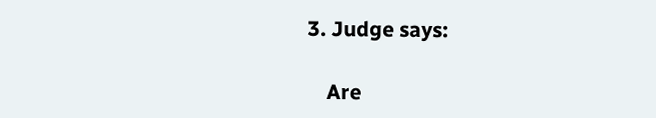3. Judge says:

    Are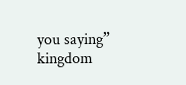you saying” kingdom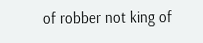of robber not king of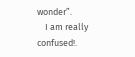wonder”.
    I am really confused!.